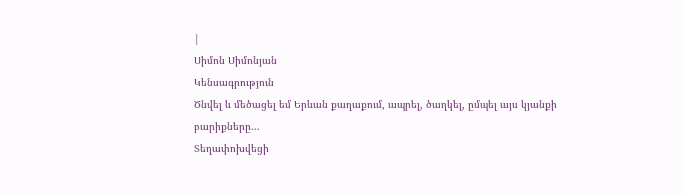|
Սիմոն Սիմոնյան
Կենսագրություն
Ծնվել և մեծացել եմ Երևան քաղաքում, ապրել, ծաղկել, ըմպել այս կյանքի
բարիքները...
Տեղափոխվեցի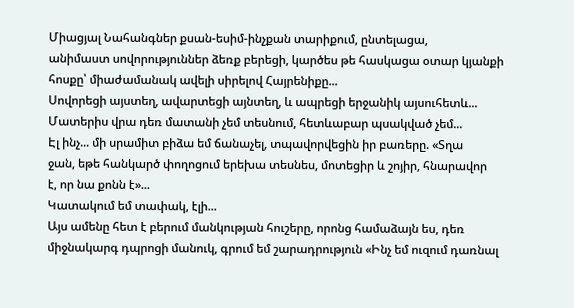Միացյալ Նահանգներ քսան-եսիմ-ինչքան տարիքում, ընտելացա,
անիմաստ սովորություններ ձեռք բերեցի, կարծես թե հասկացա օտար կյանքի
հոսքը՝ միաժամանակ ավելի սիրելով Հայրենիքը...
Սովորեցի այստեղ, ավարտեցի այնտեղ, և ապրեցի երջանիկ այսուհետև...
Մատերիս վրա դեռ մատանի չեմ տեսնում, հետևաբար պսակված չեմ...
Էլ ինչ... մի սրամիտ բիձա եմ ճանաչել, տպավորվեցին իր բառերը. «Տղա
ջան, եթե հանկարծ փողոցում երեխա տեսնես, մոտեցիր և շոյիր, հնարավոր
է, որ նա քոնն է»...
Կատակում եմ տափակ, էլի...
Այս ամենը հետ է բերում մանկության հուշերը, որոնց համաձայն ես, դեռ
միջնակարգ դպրոցի մանուկ, գրում եմ շարադրություն «Ինչ եմ ուզում դառնալ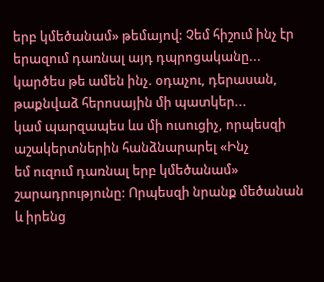երբ կմեծանամ» թեմայով: Չեմ հիշում ինչ էր երազում դառնալ այդ դպրոցականը...
կարծես թե ամեն ինչ. օդաչու, դերասան, թաքնվաձ հերոսային մի պատկեր...
կամ պարզապես ևս մի ուսուցիչ, որպեսզի աշակերտներին հանձնարարել «Ինչ
եմ ուզում դառնալ երբ կմեծանամ» շարադրությունը: Որպեսզի նրանք մեծանան
և իրենց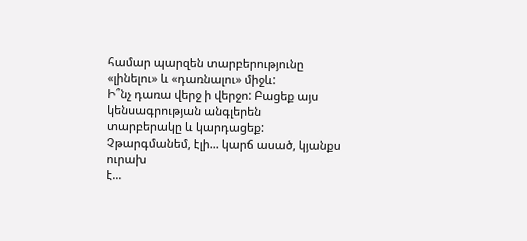համար պարզեն տարբերությունը «լինելու» և «դառնալու» միջև:
Ի՞նչ դառա վերջ ի վերջո: Բացեք այս կենսագրության անգլերեն
տարբերակը և կարդացեք: Չթարգմանեմ, էլի... կարճ ասած, կյանքս ուրախ
է...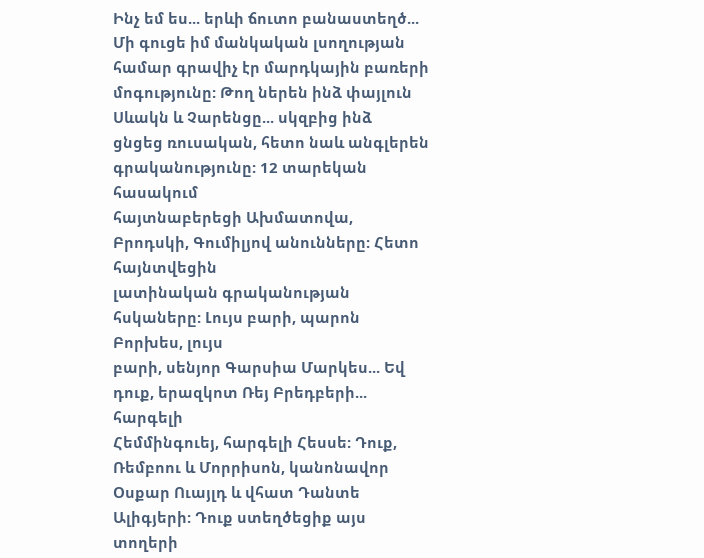Ինչ եմ ես... երևի ճուտո բանաստեղծ...
Մի գուցե իմ մանկական լսողության համար գրավիչ էր մարդկային բառերի
մոգությունը: Թող ներեն ինձ փայլուն Սևակն և Չարենցը... սկզբից ինձ
ցնցեց ռուսական, հետո նաև անգլերեն գրականությունը: 12 տարեկան հասակում
հայտնաբերեցի Ախմատովա, Բրոդսկի, Գումիլյով անունները: Հետո հայնտվեցին
լատինական գրականության հսկաները: Լույս բարի, պարոն Բորխես, լույս
բարի, սենյոր Գարսիա Մարկես... Եվ դուք, երազկոտ Ռեյ Բրեդբերի... հարգելի
Հեմմինգուեյ, հարգելի Հեսսե: Դուք, Ռեմբոու և Մորրիսոն, կանոնավոր
Օսքար Ուայլդ և վհատ Դանտե Ալիգյերի: Դուք ստեղծեցիք այս տողերի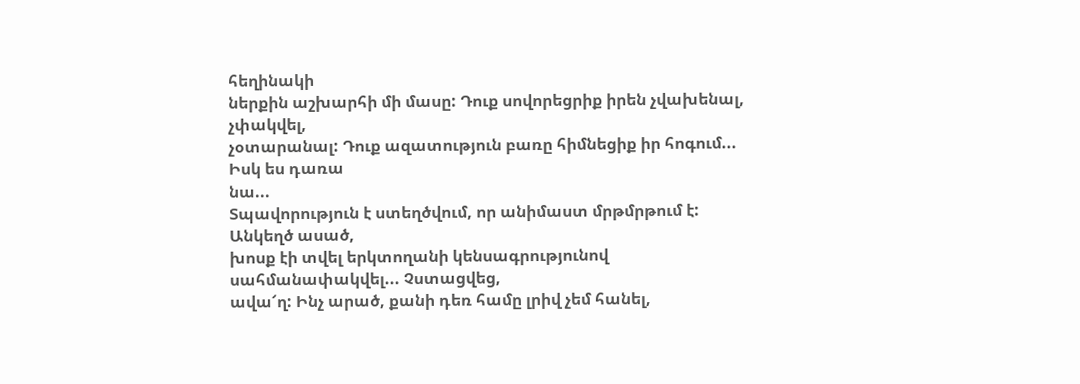հեղինակի
ներքին աշխարհի մի մասը: Դուք սովորեցրիք իրեն չվախենալ, չփակվել,
չօտարանալ: Դուք ազատություն բառը հիմնեցիք իր հոգում... Իսկ ես դառա
նա...
Տպավորություն է ստեղծվում, որ անիմաստ մրթմրթում է: Անկեղծ ասած,
խոսք էի տվել երկտողանի կենսագրությունով սահմանափակվել... Չստացվեց,
ավա՜ղ: Ինչ արած, քանի դեռ համը լրիվ չեմ հանել,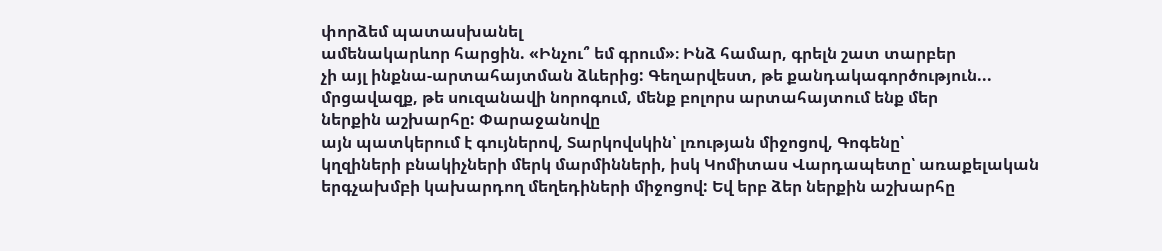փորձեմ պատասխանել
ամենակարևոր հարցին. «Ինչու՞ եմ գրում»։ Ինձ համար, գրելն շատ տարբեր
չի այլ ինքնա-արտահայտման ձևերից: Գեղարվեստ, թե քանդակագործություն...
մրցավազք, թե սուզանավի նորոգում, մենք բոլորս արտահայտում ենք մեր
ներքին աշխարհը: Փարաջանովը
այն պատկերում է գույներով, Տարկովսկին՝ լռության միջոցով, Գոգենը՝
կղզիների բնակիչների մերկ մարմինների, իսկ Կոմիտաս Վարդապետը՝ առաքելական
երգչախմբի կախարդող մեղեդիների միջոցով: Եվ երբ ձեր ներքին աշխարհը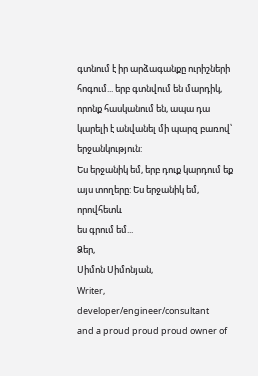գտնում է իր արձագանքը ուրիշների հոգում... երբ գտնվում են մարդիկ,
որոնք հասկանում են, ապա դա կարելի է անվանել մի պարզ բառով՝ երջանկություն:
Ես երջանիկ եմ, երբ դուք կարդում եք այս տողերը: Ես երջանիկ եմ, որովհետև
ես գրում եմ...
Ձեր,
Սիմոն Սիմոնյան,
Writer, developer/engineer/consultant
and a proud proud proud owner of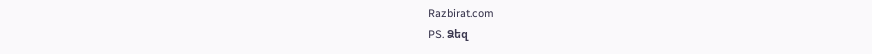Razbirat.com
PS. Ձեզ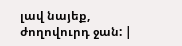լավ նայեք, ժողովուրդ ջան: |